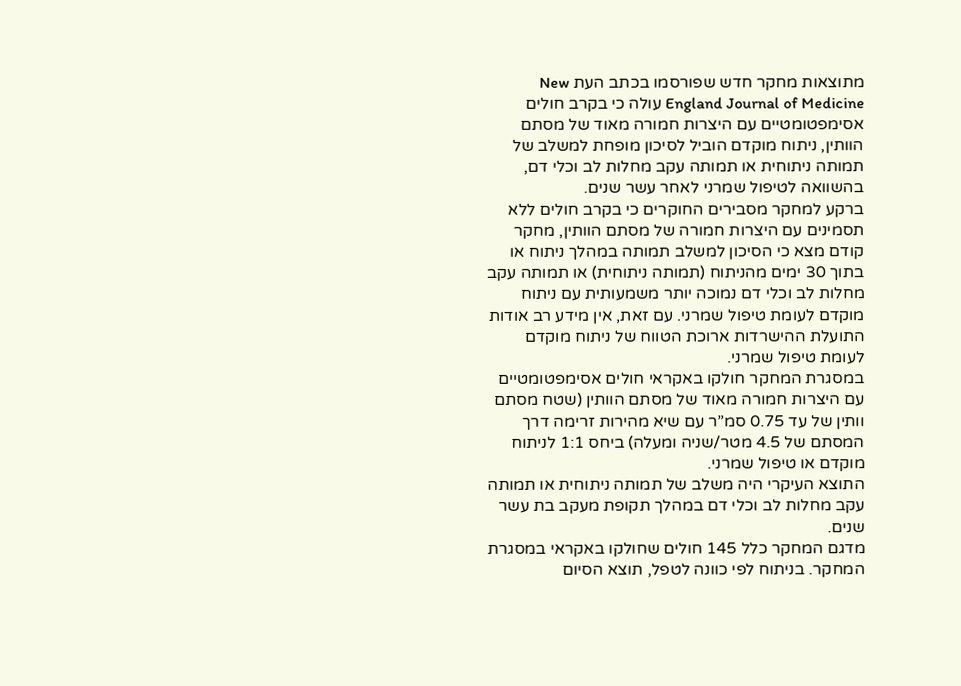מתוצאות מחקר חדש שפורסמו בכתב העת New England Journal of Medicine עולה כי בקרב חולים אסימפטומטיים עם היצרות חמורה מאוד של מסתם הוותין, ניתוח מוקדם הוביל לסיכון מופחת למשלב של תמותה ניתוחית או תמותה עקב מחלות לב וכלי דם, בהשוואה לטיפול שמרני לאחר עשר שנים.
ברקע למחקר מסבירים החוקרים כי בקרב חולים ללא תסמינים עם היצרות חמורה של מסתם הוותין, מחקר קודם מצא כי הסיכון למשלב תמותה במהלך ניתוח או בתוך 30 ימים מהניתוח (תמותה ניתוחית) או תמותה עקב מחלות לב וכלי דם נמוכה יותר משמעותית עם ניתוח מוקדם לעומת טיפול שמרני. עם זאת, אין מידע רב אודות התועלת ההישרדות ארוכת הטווח של ניתוח מוקדם לעומת טיפול שמרני.
במסגרת המחקר חולקו באקראי חולים אסימפטומטיים עם היצרות חמורה מאוד של מסתם הוותין (שטח מסתם וותין של עד 0.75 סמ”ר עם שיא מהירות זרימה דרך המסתם של 4.5 מטר/שניה ומעלה) ביחס 1:1 לניתוח מוקדם או טיפול שמרני.
התוצא העיקרי היה משלב של תמותה ניתוחית או תמותה עקב מחלות לב וכלי דם במהלך תקופת מעקב בת עשר שנים.
מדגם המחקר כלל 145 חולים שחולקו באקראי במסגרת המחקר. בניתוח לפי כוונה לטפל, תוצא הסיום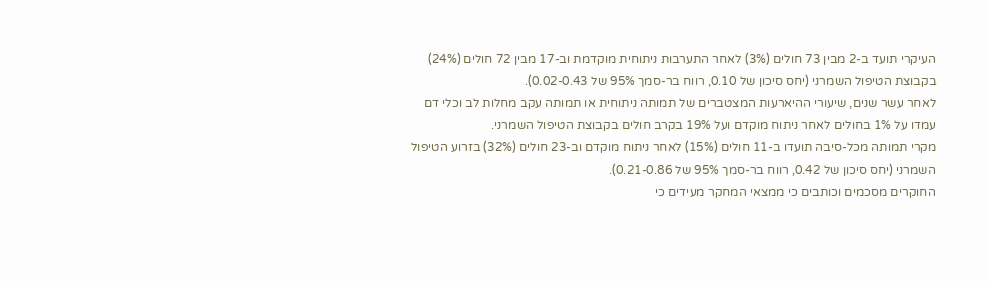העיקרי תועד ב-2 מבין 73 חולים (3%) לאחר התערבות ניתוחית מוקדמת וב-17 מבין 72 חולים (24%) בקבוצת הטיפול השמרני (יחס סיכון של 0.10, רווח בר-סמך 95% של 0.02-0.43).
לאחר עשר שנים, שיעורי ההיארעות המצטברים של תמותה ניתוחית או תמותה עקב מחלות לב וכלי דם עמדו על 1% בחולים לאחר ניתוח מוקדם ועל 19% בקרב חולים בקבוצת הטיפול השמרני.
מקרי תמותה מכל-סיבה תועדו ב-11 חולים (15%) לאחר ניתוח מוקדם וב-23 חולים (32%) בזרוע הטיפול השמרני (יחס סיכון של 0.42, רווח בר-סמך 95% של 0.21-0.86).
החוקרים מסכמים וכותבים כי ממצאי המחקר מעידים כי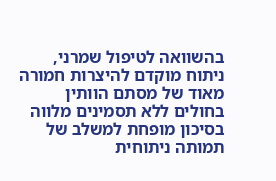בהשוואה לטיפול שמרני, ניתוח מוקדם להיצרות חמורה מאוד של מסתם הוותין בחולים ללא תסמינים מלווה בסיכון מופחת למשלב של תמותה ניתוחית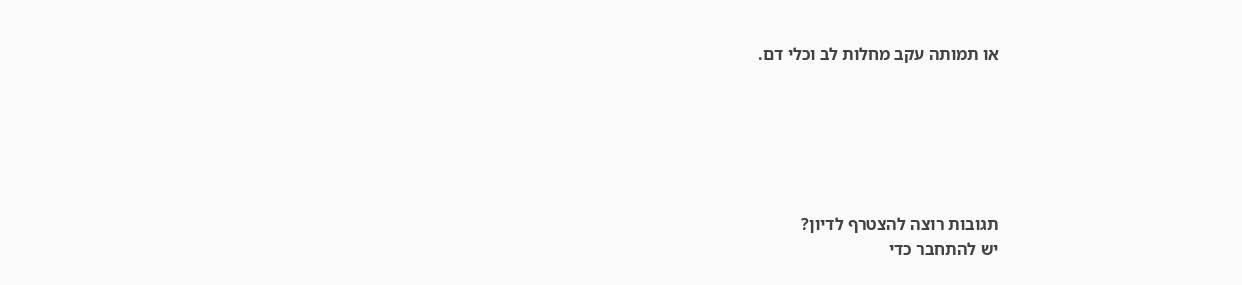או תמותה עקב מחלות לב וכלי דם.






תגובות רוצה להצטרף לדיון?
יש להתחבר כדי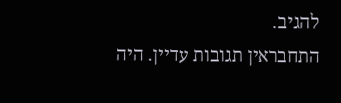להגיב.
התחבראין תגובות עדיין. היה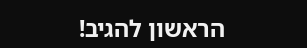הראשון להגיב!